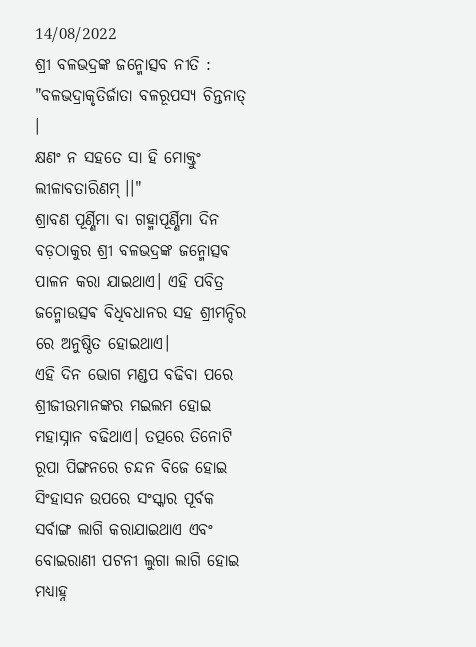14/08/2022
ଶ୍ରୀ ବଳଭଦ୍ରଙ୍କ ଜନ୍ମୋତ୍ସବ ନୀତି :
"ବଳଭଦ୍ରାକୃତିର୍ଜାତା ବଳରୂପସ୍ୟ ଚିନ୍ତନାତ୍ ।
କ୍ଷଣଂ ନ ସହତେ ସା ହି ମୋକ୍ତୁଂ ଲୀଳାବତାରିଣମ୍ ।।"
ଶ୍ରାବଣ ପୂର୍ଣ୍ଣିମା ବା ଗହ୍ମାପୂର୍ଣ୍ଣିମା ଦିନ ବଡ଼ଠାକୁର ଶ୍ରୀ ବଳଭଦ୍ରଙ୍କ ଜନ୍ମୋତ୍ସଵ ପାଳନ କରା ଯାଇଥାଏ। ଏହି ପବିତ୍ର ଜନ୍ମୋଉତ୍ସଵ ବିଧିବଧାନର ସହ ଶ୍ରୀମନ୍ଦିର ରେ ଅନୁଷ୍ଠିତ ହୋଇଥାଏ।
ଏହି ଦିନ ଭୋଗ ମଣ୍ଡପ ବଢିବା ପରେ ଶ୍ରୀଜୀଉମାନଙ୍କର ମଇଲମ ହୋଇ ମହାସ୍ନାନ ବଢିଥାଏ। ତତ୍ପରେ ତିନୋଟି ରୂପା ପିଙ୍ଗନରେ ଚନ୍ଦନ ବିଜେ ହୋଇ ସିଂହାସନ ଉପରେ ସଂସ୍କାର ପୂର୍ବକ ସର୍ବାଙ୍ଗ ଲାଗି କରାଯାଇଥାଏ ଏବଂ ବୋଇରାଣୀ ପଟନୀ ଲୁଗା ଲାଗି ହୋଇ ମଧ୍ୟାହ୍ନ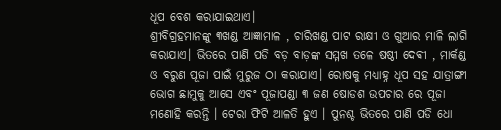ଧୂପ ବେଶ କରାଯାଇଥାଏ।
ଶ୍ରୀବିଗ୍ରହମାନଙ୍କୁ ୩ଖଣ୍ଡ ଆଜ୍ଞାମାଳ , ଚାରିଖଣ୍ଡ ପାଟ ରାକ୍ଷୀ ଓ ଗୁଆର ମାଳି ଲାଗି କରାଯାଏ। ଭିତରେ ପାଣି ପଡି ବଡ଼ ବାଡ଼ଙ୍କ ସମ୍ମଖ ତଳେ ଷଷ୍ଠୀ ଦେଵୀ , ମାର୍କଣ୍ଡ ଓ ବରୁଣ ପୂଜା ପାଇଁ ମୁରୁଜ ଠା କରାଯାଏ। ରୋଷକୁ ମଧ୍ୟାହ୍ନ ଧୂପ ସହ ଯାତ୍ରାଙ୍ଗୀ ଭୋଗ ଛାମୁକୁ ଆସେ ଏବଂ ପୂଜାପଣ୍ଡା ୩ ଜଣ ଷୋଡଶ ଉପଚାର ରେ ପୂଜା ମଣୋହି କରନ୍ତି । ଟେରା ଫିଟି ଆଳତି ହୁଏ । ପୁନଶ୍ଚ ଭିତରେ ପାଣି ପଡି ଧୋ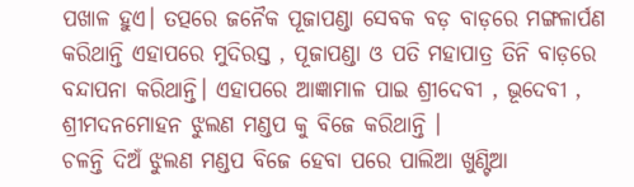ପଖାଳ ହୁଏ। ତତ୍ପରେ ଜନୈକ ପୂଜାପଣ୍ଡା ସେବକ ବଡ଼ ବାଡ଼ରେ ମଙ୍ଗଳାର୍ପଣ କରିଥାନ୍ତି ଏହାପରେ ମୁଦିରସ୍ତ , ପୂଜାପଣ୍ଡା ଓ ପତି ମହାପାତ୍ର ତିନି ବାଡ଼ରେ ବନ୍ଦାପନା କରିଥାନ୍ତି। ଏହାପରେ ଆଜ୍ଞାମାଳ ପାଇ ଶ୍ରୀଦେବୀ , ଭୂଦେବୀ , ଶ୍ରୀମଦନମୋହନ ଝୁଲଣ ମଣ୍ଡପ କୁ ବିଜେ କରିଥାନ୍ତି ।
ଚଳନ୍ତି ଦିଅଁ ଝୁଲଣ ମଣ୍ଡପ ବିଜେ ହେବା ପରେ ପାଲିଆ ଖୁଣ୍ଟିଆ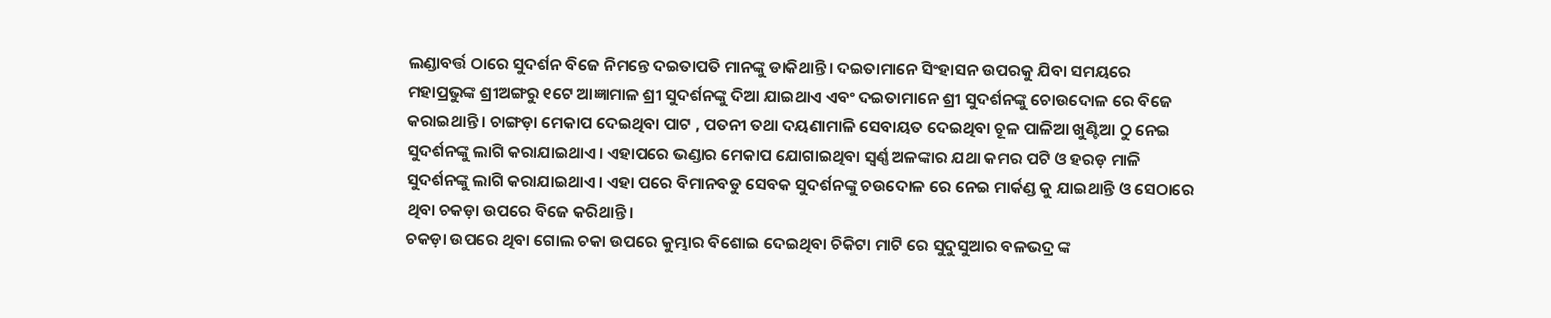ଲଣ୍ଡାବର୍ତ୍ତ ଠାରେ ସୁଦର୍ଶନ ବିଜେ ନିମନ୍ତେ ଦଇତାପତି ମାନଙ୍କୁ ଡାକିଥାନ୍ତି। ଦଇତାମାନେ ସିଂହାସନ ଉପରକୁ ଯିବା ସମୟରେ ମହାପ୍ରଭୁଙ୍କ ଶ୍ରୀଅଙ୍ଗରୁ ୧ଟେ ଆଜ୍ଞାମାଳ ଶ୍ରୀ ସୁଦର୍ଶନଙ୍କୁ ଦିଆ ଯାଇଥାଏ ଏବଂ ଦଇତାମାନେ ଶ୍ରୀ ସୁଦର୍ଶନଙ୍କୁ ଚୋଉଦୋଳ ରେ ବିଜେ କରାଇଥାନ୍ତି । ଚାଙ୍ଗଡ଼ା ମେକାପ ଦେଇଥିବା ପାଟ , ପତନୀ ତଥା ଦୟଣାମାଳି ସେବାୟତ ଦେଇଥିବା ଚୂଳ ପାଳିଆ ଖୁଣ୍ଟିଆ ଠୁ ନେଇ ସୁଦର୍ଶନଙ୍କୁ ଲାଗି କରାଯାଇଥାଏ। ଏହାପରେ ଭଣ୍ଡାର ମେକାପ ଯୋଗାଇଥିବା ସ୍ବର୍ଣ୍ଣ ଅଳଙ୍କାର ଯଥା କମର ପଟି ଓ ହରଡ଼ ମାଳି ସୁଦର୍ଶନଙ୍କୁ ଲାଗି କରାଯାଇଥାଏ। ଏହା ପରେ ବିମାନବଡୁ ସେବକ ସୁଦର୍ଶନଙ୍କୁ ଚଉଦୋଳ ରେ ନେଇ ମାର୍କଣ୍ଡ କୁ ଯାଇଥାନ୍ତି ଓ ସେଠାରେ ଥିବା ଚକଡ଼ା ଉପରେ ବିଜେ କରିଥାନ୍ତି।
ଚକଡ଼ା ଉପରେ ଥିବା ଗୋଲ ଚକା ଉପରେ କୁମ୍ଭାର ବିଶୋଇ ଦେଇଥିବା ଚିକିଟା ମାଟି ରେ ସୁଦୁସୁଆର ବଳଭଦ୍ର ଙ୍କ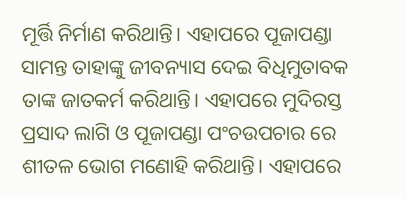ମୂର୍ତ୍ତି ନିର୍ମାଣ କରିଥାନ୍ତି। ଏହାପରେ ପୂଜାପଣ୍ଡା ସାମନ୍ତ ତାହାଙ୍କୁ ଜୀବନ୍ୟାସ ଦେଇ ବିଧିମୁତାବକ ତାଙ୍କ ଜାତକର୍ମ କରିଥାନ୍ତି। ଏହାପରେ ମୁଦିରସ୍ତ ପ୍ରସାଦ ଲାଗି ଓ ପୂଜାପଣ୍ଡା ପଂଚଉପଚାର ରେ ଶୀତଳ ଭୋଗ ମଣୋହି କରିଥାନ୍ତି। ଏହାପରେ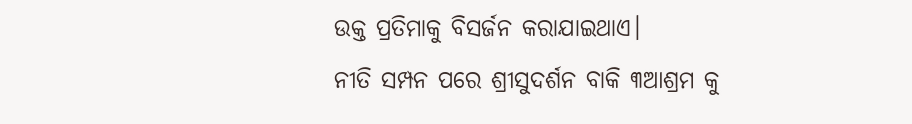ଉକ୍ତ ପ୍ରତିମାକୁ ବିସର୍ଜନ କରାଯାଇଥାଏ।
ନୀତି ସମ୍ପନ ପରେ ଶ୍ରୀସୁଦର୍ଶନ ବାକି ୩ଆଶ୍ରମ କୁ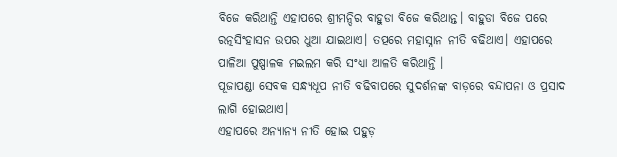ବିଜେ କରିଥାନ୍ତି ଏହାପରେ ଶ୍ରୀମନ୍ଦିର ବାହୁଡା ବିଜେ କରିଥାନ୍ତ। ବାହୁଡା ବିଜେ ପରେ ରତ୍ନସିଂହାସନ ଉପର ଧୁଆ ଯାଇଥାଏ। ତତ୍ପରେ ମହାସ୍ନାନ ନୀତି ବଢିଥାଏ। ଏହାପରେ ପାଳିଆ ପୁଷ୍ପାଳକ ମଇଲମ କରି ସଂଧ୍ୟା ଆଳତି କରିଥାନ୍ତି ।
ପୂଜାପଣ୍ଡା ସେବକ ସନ୍ଧ୍ୟଧୂପ ନୀତି ବଢିବାପରେ ସୁଦର୍ଶନଙ୍କ ବାଡ଼ରେ ବନ୍ଦାପନା ଓ ପ୍ରସାଦ ଲାଗି ହୋଇଥାଏ।
ଏହାପରେ ଅନ୍ୟାନ୍ୟ ନୀତି ହୋଇ ପହୁଡ଼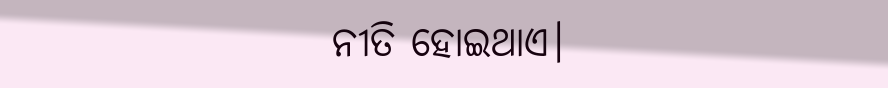ନୀତି ହୋଇଥାଏ।